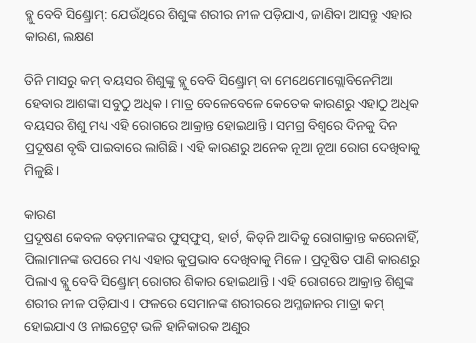ବ୍ଳୁ ବେବି ସିଣ୍ଡ୍ରୋମ୍: ଯେଉଁଥିରେ ଶିଶୁଙ୍କ ଶରୀର ନୀଳ ପଡ଼ିଯାଏ, ଜାଣିବା ଆସନ୍ତୁ ଏହାର କାରଣ, ଲକ୍ଷଣ

ତିନି ମାସରୁ କମ୍ ବୟସର ଶିଶୁଙ୍କୁ ବ୍ଲୁ ବେବି ସିଣ୍ଡ୍ରୋମ୍ ବା ମେଥେମୋଗ୍ଲୋବିନେମିଆ ହେବାର ଆଶଙ୍କା ସବୁଠୁ ଅଧିକ। ମାତ୍ର ବେଳେବେଳେ କେତେକ କାରଣରୁ ଏହାଠୁ ଅଧିକ ବୟସର ଶିଶୁ ମଧ୍ୟ ଏହି ରୋଗରେ ଆକ୍ରାନ୍ତ ହୋଇଥାନ୍ତି। ସମଗ୍ର ବିଶ୍ୱରେ ଦିନକୁ ଦିନ ପ୍ରଦୂଷଣ ବୃଦ୍ଧି ପାଇବାରେ ଲାଗିଛି। ଏହି କାରଣରୁ ଅନେକ ନୂଆ ନୂଆ ରୋଗ ଦେଖିବାକୁ ମିଳୁଛି।

କାରଣ
ପ୍ରଦୂଷଣ କେବଳ ବଡ଼ମାନଙ୍କର ଫୁସ୍‌ଫୁସ୍‌, ହାର୍ଟ, କିଡ୍‌ନି ଆଦିକୁ ରୋଗାକ୍ରାନ୍ତ କରେନାହିଁ, ପିଲାମାନଙ୍କ ଉପରେ ମଧ୍ୟ ଏହାର କୁପ୍ରଭାବ ଦେଖିବାକୁ ମିଳେ। ପ୍ରଦୂଷିତ ପାଣି କାରଣରୁ ପିଲାଏ ବ୍ଲୁ ବେବି ସିଣ୍ଡ୍ରୋମ୍ ରୋଗର ଶିକାର ହୋଇଥାନ୍ତି। ଏହି ରୋଗରେ ଆକ୍ରାନ୍ତ ଶିଶୁଙ୍କ ଶରୀର ନୀଳ ପଡ଼ିଯାଏ। ଫଳରେ ସେମାନଙ୍କ ଶରୀରରେ ଅମ୍ଳଜାନର ମାତ୍ରା କମ୍ ହୋଇଯାଏ ଓ ନାଇଟ୍ରେଟ୍ ଭଳି ହାନିକାରକ ଅଣୁର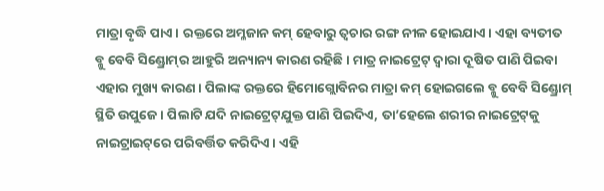ମାତ୍ରା ବୃଦ୍ଧି ପାଏ। ରକ୍ତରେ ଅମ୍ଳଜାନ କମ୍ ହେବାରୁ ତ୍ୱଚାର ରଙ୍ଗ ନୀଳ ହୋଇଯାଏ। ଏହା ବ୍ୟତୀତ ବ୍ଳୁ ବେବି ସିଣ୍ଡ୍ରୋମ୍‌ର ଆହୁରି ଅନ୍ୟାନ୍ୟ କାରଣ ରହିଛି । ମାତ୍ର ନାଇଟ୍ରେଟ୍ ଦ୍ୱାରା ଦୂଷିତ ପାଣି ପିଇବା ଏହାର ମୁଖ୍ୟ କାରଣ। ପିଲାଙ୍କ ରକ୍ତରେ ହିମୋଗ୍ଲୋବିନର ମାତ୍ରା କମ୍ ହୋଇଗଲେ ବ୍ଳୁ ବେବି ସିଣ୍ଡ୍ରୋମ୍ ସ୍ଥିତି ଉପୁଜେ। ପିଲାଟି ଯଦି ନାଇଟ୍ରେଟ୍‌ଯୁକ୍ତ ପାଣି ପିଇଦିଏ, ତା’ହେଲେ ଶରୀର ନାଇଟ୍ରେଟ୍‌କୁ ନାଇଟ୍ରାଇଟ୍‌ରେ ପରିବର୍ତ୍ତିତ କରିଦିଏ। ଏହି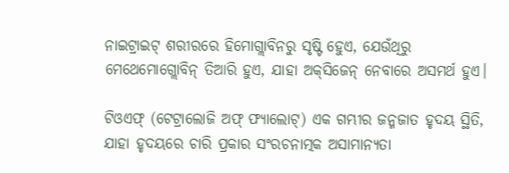ନାଇଟ୍ରାଇଟ୍ ଶରୀରରେ ହିମୋଗ୍ଲାବିନରୁ ସୃଷ୍ଟି ହେୁଏ, ଯେଉଁଥିରୁ ମେଥେମୋଗ୍ଲୋବିନ୍ ତିଆରି ହୁଏ, ଯାହା ଅକ୍‌ସିଜେନ୍ ନେବାରେ ଅସମର୍ଥ ହୁଏ।

ଟିଓଏଫ୍ (ଟେଟ୍ରାଲୋଜି ଅଫ୍ ଫ୍ୟାଲୋଟ୍‌) ଏକ ଗମ୍ଭୀର ଜନ୍ମଜାତ ହୃଦୟ ସ୍ଥିତି, ଯାହା ହୃଦୟରେ ଚାରି ପ୍ରକାର ସଂରଚନାତ୍ମକ ଅସାମାନ୍ୟତା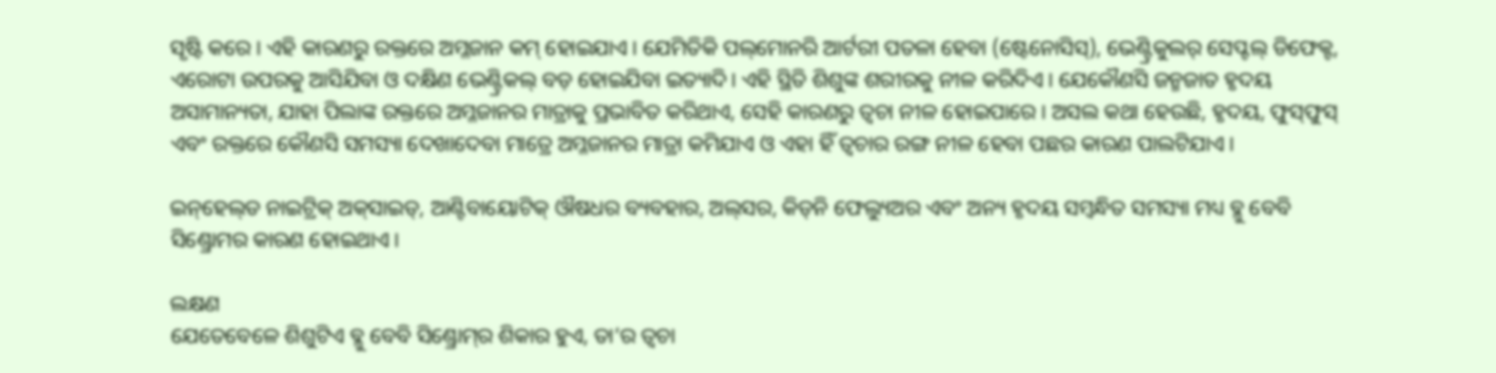ସୃଷ୍ଟି କରେ। ଏହି କାରଣରୁ ରକ୍ତରେ ଅମ୍ଳଜାନ କମ୍ ହୋଇଯାଏ। ଯେମିତିକି ପଲ୍‌ମୋନରି ଆର୍ଟରୀ ପତଳା ହେବା (ଷ୍ଟେନୋସିସ୍‌), ଭେଣ୍ଟ୍ରିକୁଲର୍ ସେପ୍ଟଲ୍ ଡିଫେକ୍ଟ, ଏରୋଟା ଉପରକୁ ଆସିଯିବା ଓ ଦକ୍ଷିଣ ଭେଣ୍ଟ୍ରିକଲ୍ ବଡ଼ ହୋଇଯିବା ଇତ୍ୟାଦି। ଏହି ସ୍ଥିତି ଶିଶୁଙ୍କ ଶରୀରକୁ ନୀଳ କରିଦିଏ। ଯେକୌଣସି ଜନ୍ମଜାତ ହୃଦୟ ଅସାମାନ୍ୟତା, ଯାହା ପିଲାଙ୍କ ରକ୍ତରେ ଅମ୍ଳଜାନର ମାତ୍ରାକୁ ପ୍ରଭାବିତ କରିଥାଏ, ସେହି କାରଣରୁ ତ୍ୱଚା ନୀଳ ହୋଇପାରେ। ଅସଲ କଥା ହେଉଛି, ହୃଦୟ, ଫୁସ୍‌ଫୁସ୍ ଏବଂ ରକ୍ତରେ କୌଣସି ସମସ୍ୟା ଦେଖାଦେବା ମାତ୍ରେ ଅମ୍ଳଜାନର ମାତ୍ରା କମିଯାଏ ଓ ଏହା ହିଁ ତ୍ୱଚାର ରଙ୍ଗ ନୀଳ ହେବା ପଛର କାରଣ ପାଲଟିଯାଏ।

ଇନ୍‌ହେଲ୍‌ଡ ନାଇଟ୍ରିକ୍ ଅକ୍‌ସାଇଡ୍‌, ଆଣ୍ଟିବାୟୋଟିକ୍ ଔଷଧର ବ୍ୟବହାର, ଅଲ୍‌ସର, କିଡ୍‌ନି ଫେଲ୍ୟୁଅର ଏବଂ ଅନ୍ୟ ହୃଦୟ ସମ୍ବନ୍ଧିତ ସମସ୍ୟା ମଧ୍ୟ ବ୍ଳୁ ବେବି ସିଣ୍ଡ୍ରୋମର କାରଣ ହୋଇଥାଏ।

ଲକ୍ଷଣ
ଯେତେବେଳେ ଶିଶୁଟିଏ ବ୍ଳୁ ବେବି ସିଣ୍ଡ୍ରୋମ୍‌ର ଶିକାର ହୁଏ, ତା’ର ତ୍ୱଚା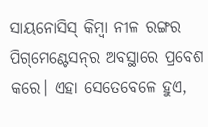ସାୟନୋସିସ୍ କିମ୍ବା ନୀଳ ରଙ୍ଗର ପିଗ୍‌ମେଣ୍ଟେସନ୍‌ର ଅବସ୍ଥାରେ ପ୍ରବେଶ କରେ। ଏହା ସେତେବେଳେ ହୁଏ,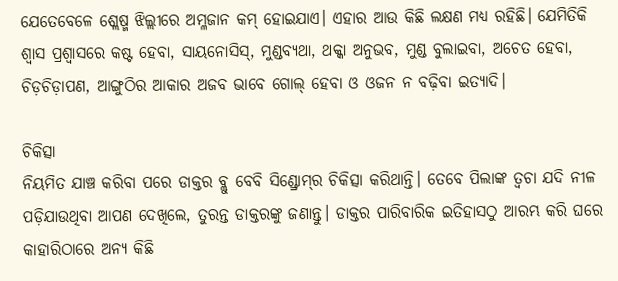ଯେତେବେଳେ ଶ୍ଲେଷ୍ମ ଝିଲ୍ଲୀରେ ଅମ୍ଳଜାନ କମ୍ ହୋଇଯାଏ। ଏହାର ଆଉ କିଛି ଲକ୍ଷଣ ମଧ୍ୟ ରହିଛି। ଯେମିତିକି ଶ୍ୱାସ ପ୍ରଶ୍ୱାସରେ କଷ୍ଟ ହେବା, ସାୟନୋସିସ୍‌, ମୁଣ୍ଡବ୍ୟଥା, ଥକ୍କା ଅନୁଭବ, ମୁଣ୍ଡ ବୁଲାଇବା, ଅଚେତ ହେବା, ଚିଡ଼ଚିଡ଼ାପଣ, ଆଙ୍ଗୁଠିର ଆକାର ଅଜବ ଭାବେ ଗୋଲ୍ ହେବା ଓ ଓଜନ ନ ବଢ଼ିବା ଇତ୍ୟାଦି।

ଚିକିତ୍ସା
ନିୟମିତ ଯାଞ୍ଚ କରିବା ପରେ ଡାକ୍ତର ବ୍ଲୁ ବେବି ସିଣ୍ଡ୍ରୋମ୍‌ର ଚିକିତ୍ସା କରିଥାନ୍ତି। ତେବେ ପିଲାଙ୍କ ତ୍ୱଚା ଯଦି ନୀଳ ପଡ଼ିଯାଉଥିବା ଆପଣ ଦେଖିଲେ, ତୁରନ୍ତ ଡାକ୍ତରଙ୍କୁ ଜଣାନ୍ତୁ। ଡାକ୍ତର ପାରିବାରିକ ଇତିହାସଠୁ ଆରମ୍ଭ କରି ଘରେ କାହାରିଠାରେ ଅନ୍ୟ କିଛି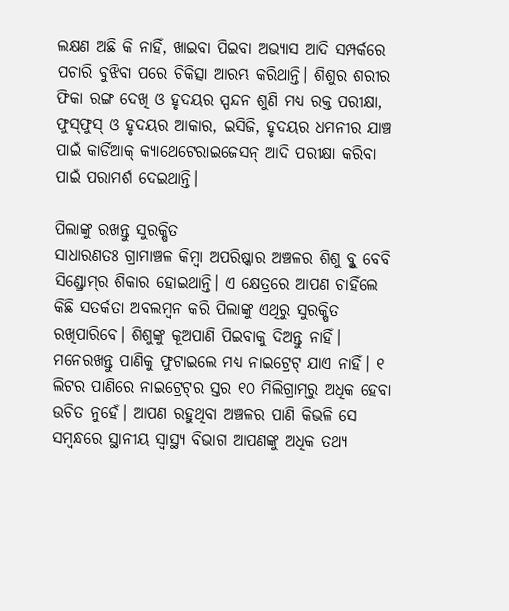ଲକ୍ଷଣ ଅଛି କି ନାହିଁ, ଖାଇବା ପିଇବା ଅଭ୍ୟାସ ଆଦି ସମ୍ପର୍କରେ ପଚାରି ବୁଝିବା ପରେ ଚିକିତ୍ସା ଆରମ୍ଭ କରିଥାନ୍ତି। ଶିଶୁର ଶରୀର ଫିକା ରଙ୍ଗ ଦେଖି ଓ ହୃଦୟର ସ୍ପନ୍ଦନ ଶୁଣି ମଧ୍ୟ ରକ୍ତ ପରୀକ୍ଷା, ଫୁସ୍‌ଫୁସ୍ ଓ ହୃଦୟର ଆକାର, ଇସିଜି, ହୃଦୟର ଧମନୀର ଯାଞ୍ଚ ପାଇଁ କାର୍ଡିଆକ୍ କ୍ୟାଥେଟେରାଇଜେସନ୍ ଆଦି ପରୀକ୍ଷା କରିବା ପାଇଁ ପରାମର୍ଶ ଦେଇଥାନ୍ତି।

ପିଲାଙ୍କୁ ରଖନ୍ତୁ ସୁରକ୍ଷିତ
ସାଧାରଣତଃ ଗ୍ରାମାଞ୍ଚଳ କିମ୍ବା ଅପରିଷ୍କାର ଅଞ୍ଚଳର ଶିଶୁ ବ୍ଳୁ ବେବି ସିଣ୍ଡ୍ରୋମ୍‌ର ଶିକାର ହୋଇଥାନ୍ତି। ଏ କ୍ଷେତ୍ରରେ ଆପଣ ଚାହିଁଲେ କିଛି ସତର୍କତା ଅବଲମ୍ବନ କରି ପିଲାଙ୍କୁ ଏଥିରୁ ସୁରକ୍ଷିତ ରଖିପାରିବେ। ଶିଶୁଙ୍କୁ କୂଅପାଣି ପିଇବାକୁ ଦିଅନ୍ତୁ ନାହିଁ। ମନେରଖନ୍ତୁ ପାଣିକୁ ଫୁଟାଇଲେ ମଧ୍ୟ ନାଇଟ୍ରେଟ୍ ଯାଏ ନାହିଁ। ୧ ଲିଟର ପାଣିରେ ନାଇଟ୍ରେଟ୍‌ର ସ୍ତର ୧୦ ମିଲିଗ୍ରାମ୍‌ରୁ ଅଧିକ ହେବା ଉଚିତ ନୁହେଁ। ଆପଣ ରହୁଥିବା ଅଞ୍ଚଳର ପାଣି କିଭଳି ସେ ସମ୍ବନ୍ଧରେ ସ୍ଥାନୀୟ ସ୍ୱାସ୍ଥ୍ୟ ବିଭାଗ ଆପଣଙ୍କୁ ଅଧିକ ତଥ୍ୟ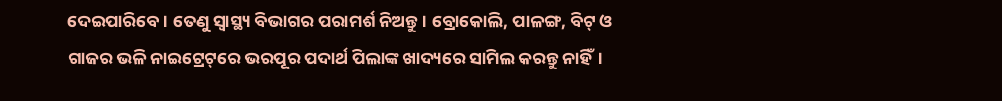ଦେଇପାରିବେ। ତେଣୁ ସ୍ୱାସ୍ଥ୍ୟ ବିଭାଗର ପରାମର୍ଶ ନିଅନ୍ତୁ। ବ୍ରୋକୋଲି, ପାଳଙ୍ଗ, ବିଟ୍ ଓ ଗାଜର ଭଳି ନାଇଟ୍ରେଟ୍‌ରେ ଭରପୂର ପଦାର୍ଥ ପିଲାଙ୍କ ଖାଦ୍ୟରେ ସାମିଲ କରନ୍ତୁ ନାହିଁ।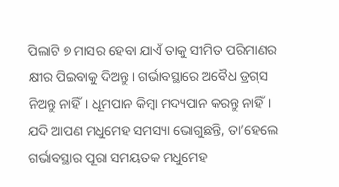ପିଲାଟି ୭ ମାସର ହେବା ଯାଏଁ ତାକୁ ସୀମିତ ପରିମାଣର କ୍ଷୀର ପିଇବାକୁ ଦିଅନ୍ତୁ। ଗର୍ଭାବସ୍ଥାରେ ଅବୈଧ ଡ୍ରଗ୍‌ସ ନିଅନ୍ତୁ ନାହିଁ। ଧୂମପାନ କିମ୍ବା ମଦ୍ୟପାନ କରନ୍ତୁ ନାହିଁ। ଯଦି ଆପଣ ମଧୁମେହ ସମସ୍ୟା ଭୋଗୁଛନ୍ତି, ତା’ହେଲେ ଗର୍ଭାବସ୍ଥାର ପୂରା ସମୟତକ ମଧୁମେହ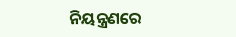ନିୟନ୍ତ୍ରଣରେ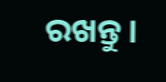ରଖନ୍ତୁ।